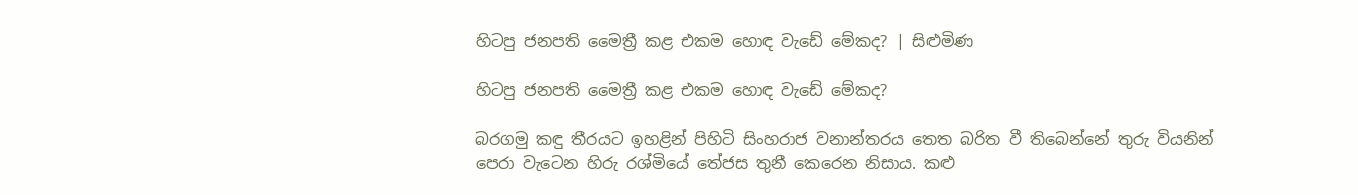හිටපු ජනපති මෛත්‍රී කළ එකම හොඳ වැඩේ මේකද? | සිළුමිණ

හිටපු ජනපති මෛත්‍රී කළ එකම හොඳ වැඩේ මේකද?

බරගමු කඳු තීරයට ඉහළින් පිහිටි සිංහරාජ වනාන්තරය තෙත බරිත වී තිබෙන්නේ තුරු වියනින් පෙරා වැටෙන හිරු රශ්මියේ තේජස තුනී කෙරෙන නිසාය. කළු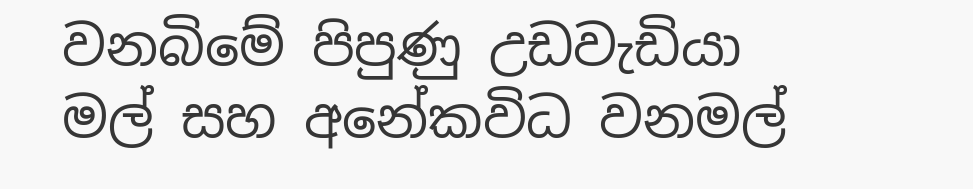වනබිමේ පිපුණු උඩවැඩියා මල් සහ අනේකවිධ වනමල්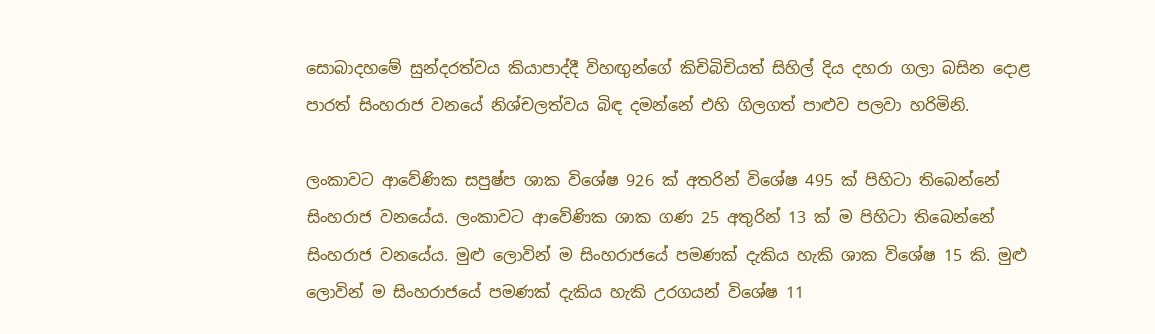සොබාදහමේ සුන්දරත්වය කියාපාද්දී විහඟුන්ගේ කිචිබිචියත් සිහිල් දිය දහරා ගලා බසින දොළ පාරත් සිංහරාජ වනයේ නිශ්චලත්වය බිඳ දමන්නේ එහි ගිලගත් පාළුව පලවා හරිමිනි.

ලංකාවට ආවේණික සපුෂ්ප ශාක විශේෂ 926 ක් අතරින් විශේෂ 495 ක් පිහි‍ටා තිබෙන්නේ සිංහරාජ වනයේය. ලංකාවට ආවේණික ශාක ගණ 25 අතුරින් 13 ක් ම පිහිටා තිබෙන්නේ සිංහරාජ වනයේය. මුළු ලොවින් ම සිංහරාජයේ පමණක් දැකිය හැකි ශාක විශේෂ 15 කි. මුළු ලොවින් ම සිංහරාජයේ පමණක් දැකිය හැකි උරගයන් විශේෂ 11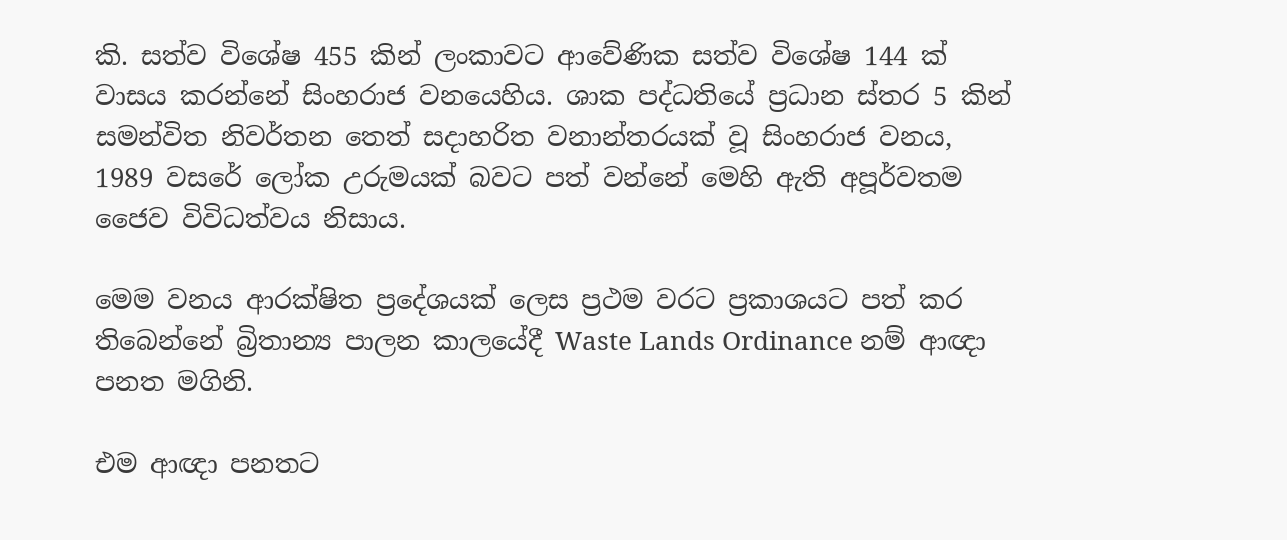කි. සත්ව විශේෂ 455 කින් ලංකාවට ආවේණික සත්ව විශේෂ 144 ක් වාසය කරන්නේ සිංහරාජ වනයෙහිය. ශාක පද්ධතියේ ප්‍රධාන ස්තර 5 කින් සමන්විත නිවර්තන තෙත් සදාහරිත වනාන්තරයක් වූ සිංහරාජ වනය, 1989 වසරේ ලෝක උරුමයක් බවට පත් වන්නේ මෙහි ඇති අපූර්වතම ජෛව විවිධත්වය නිසාය.

මෙම වනය ආරක්ෂිත ප්‍රදේශයක් ලෙස ප්‍රථම වරට ප්‍රකාශයට පත් කර තිබෙන්නේ බ්‍රිතාන්‍ය පාලන කාලයේදී Waste Lands Ordinance නම් ආඥා පනත මගිනි.

එම ආඥා පනතට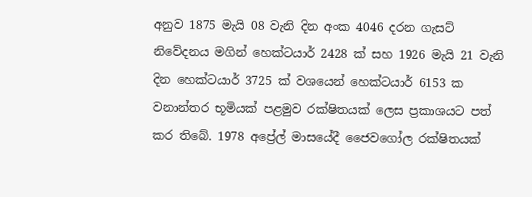අනුව 1875 මැයි 08 වැනි දින අංක 4046 දරන ගැසට් නිවේදනය මගින් හෙක්ටයාර් 2428 ක් සහ 1926 මැයි 21 වැනි දින හෙක්ටයාර් 3725 ක් වශයෙන් හෙක්ටයාර් 6153 ක වනාන්තර භූමියක් පළමුව රක්ෂිතයක් ලෙස ප්‍රකාශයට පත් කර තිබේ. 1978 අප්‍රේල් මාසයේදී ජෛවගෝල රක්ෂිතයක්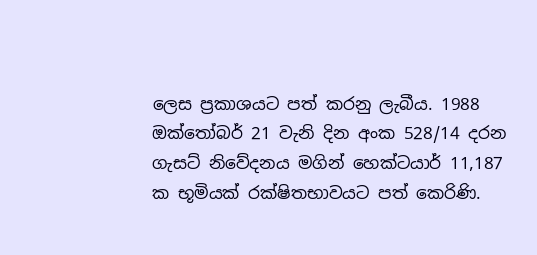ලෙස ප්‍රකාශයට පත් කරනු ලැබීය. 1988 ඔක්තෝබර් 21 වැනි දින අංක 528/14 දරන ගැසට් නිවේදනය මගින් හෙක්ටයාර් 11,187 ක භූමියක් රක්ෂිතභාවයට පත් කෙරිණි.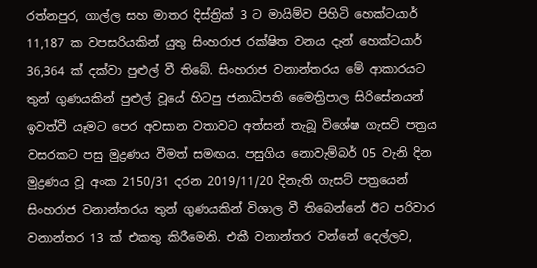රත්නපුර, ගාල්ල සහ මාතර දිස්ත්‍රික් 3 ට මායිම්ව පිහිටි හෙක්ටයාර් 11,187 ක වපසරියකින් යුතු සිංහරාජ රක්ෂිත වනය දැන් හෙක්ටයාර් 36,364 ක් දක්වා පුළුල් වී තිබේ. සිංහරාජ වනාන්තරය මේ ආකාරයට තුන් ගුණයකින් පුළුල් වූයේ හිටපු ජනාධිපති මෛත්‍රිපාල සිරිසේනයන් ඉවත්වී යෑමට පෙර අවසාන වතාවට අත්සන් තැබූ විශේෂ ගැසට් පත්‍රය වසරකට පසු මුද්‍රණය වීමත් සමඟය. පසුගිය නොවැම්බර් 05 වැනි දින මුද්‍රණය වූ අංක 2150/31 දරන 2019/11/20 දිනැති ගැසට් පත්‍රයෙන් සිංහරාජ වනාන්තරය තුන් ගුණයකින් විශාල වී තිබෙන්නේ ඊට පරිවාර වනාන්තර 13 ක් එකතු කිරීමෙනි. එකී වනාන්තර වන්නේ දෙල්ලව,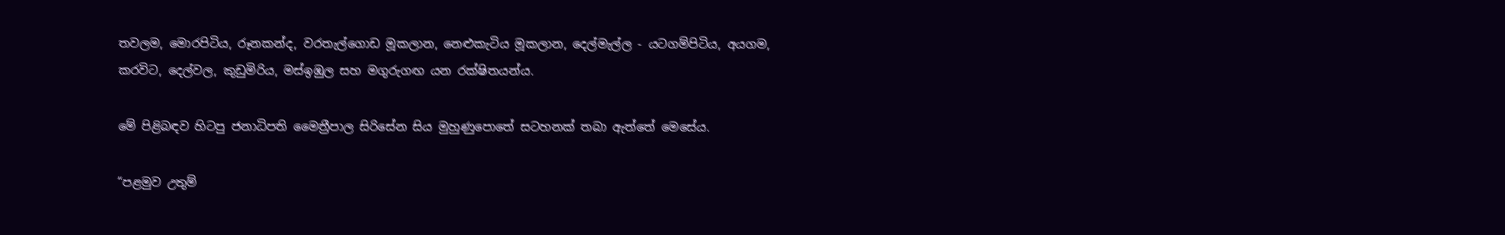තවලම, මොරපිටිය, රූනකන්ද, වරතැල්ගොඩ මූකලාන, නෙළුකැටිය මූකලාන, දෙල්මැල්ල - යටගම්පිටිය, අයගම, කරවිට, දෙල්වල, කුඩුමිරිය, මස්ඉඹුල සහ මගුරුගඟ යන රක්ෂිතයන්ය.

මේ පිළිබඳව හිටපු ජනාධිපති මෛත්‍රීපාල සිරිසේන සිය මුහුණුපොතේ සටහනක් තබා ඇත්තේ මෙසේය.

“පළමුව උතුම්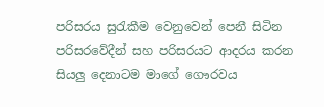පරිසරය සුරැකීම වෙනුවෙන් පෙනී සිටින පරිසරවේදීන් සහ පරිසරයට ආදරය කරන සියලු දෙනාටම මාගේ ගෞරවය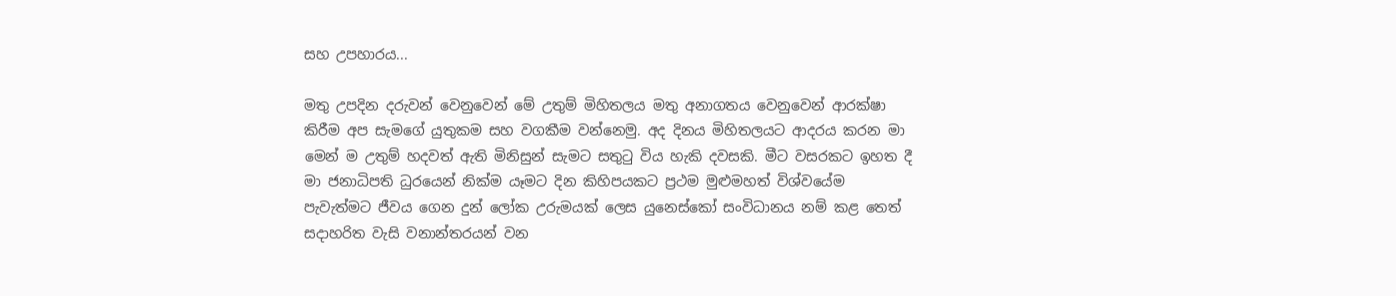සහ උපහාරය...

මතු උපදින දරුවන් වෙනුවෙන් මේ උතුම් මිහිතලය මතු අනාගතය වෙනුවෙන් ආරක්ෂා කිරීම අප සැමගේ යුතුකම සහ වගකීම වන්නෙමු. අද දිනය මිහිතලයට ආදරය කරන මා මෙන් ම උතුම් හදවත් ඇති මිනිසුන් සැමට සතුටු විය හැකි දවසකි. මීට වසරකට ඉහත දී මා ජනාධිපති ධුරයෙන් නික්ම යෑමට දින කිහිපයකට ප්‍රථම මුළුමහත් විශ්වයේම පැවැත්මට ජීවය ගෙන දුන් ලෝක උරුමයක් ලෙස යුනෙස්කෝ සංවිධානය නම් කළ තෙත් සදාහරිත වැසි වනාන්තරයන් වන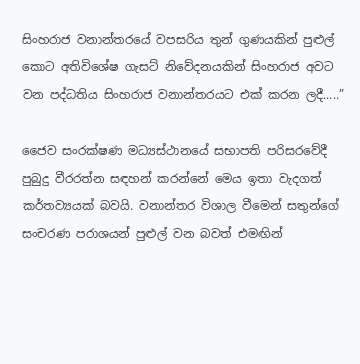සිංහරාජ වනාන්තරයේ වපසරිය තුන් ගුණයකින් පුළුල් කොට අතිවිශේෂ ගැසට් නිවේදනයකින් සිංහරාජ අවට වන පද්ධතිය සිංහරාජ වනාන්තරයට එක් කරන ලදී‍.....”

ජෛව සංරක්ෂණ මධ්‍යස්ථානයේ සභාපති පරිසරවේදී පුබුදු වීරරත්න සඳහන් කරන්නේ මෙය ඉතා වැදගත් කර්තව්‍යයක් බවයි. වනාන්තර විශාල වීමෙන් සතුන්ගේ සංචරණ පරාශයන් පුළුල් වන බවත් එමඟින්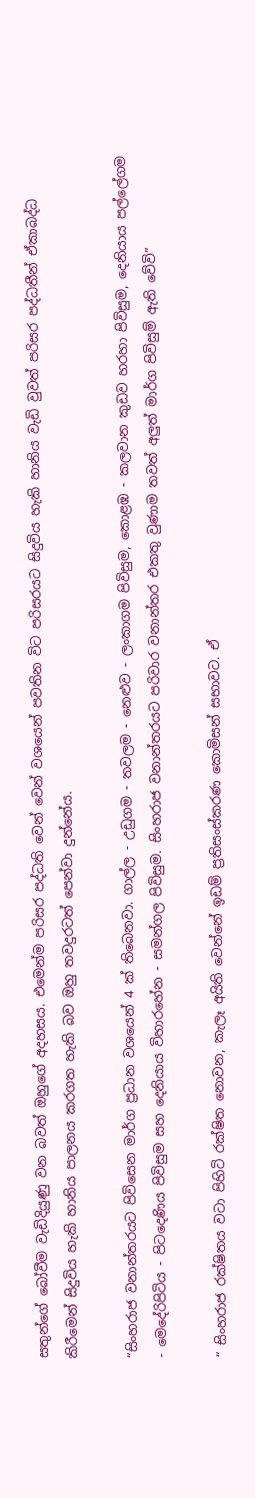සතුන්ගේ බෝවීම වැඩිදියුණු වන බවත් ඔහුගේ අදහසය‍. එමෙන්ම පරිසර පද්ධති වෙන් වෙන් වශයෙන් පවතින විට පරිසරයට සිදුවිය හැකි හානිය වැඩි වුවත් පරිසර පද්ධතීන් ඒකාබද්ධ කිරීමෙන් සිදුවිය හැකි හානිය පාලනය කරගත හැකි බව ‍ඔහු තවදුරටත් පෙන්වා දුන්නේය.

“සිංහරාජ වනාන්තරයට පිවිසෙන මාර්ග ප්‍රධාන වශයෙන් 4 ක් තිබෙනවා. ගාල්ල - උඩුගම - තවලම - නෙළුව - ලංකාගම පිවිසුම, කොළඹ - කලවාන කුඩව හරහා පිවිසුම, දෙනියාය පල්ලේගම - මෙදේරිපිටිය - පිටදෙණිය පිවිසුම සහ දෙනියාය විහාරහේන - සමන්ගල පිවිසුම. සිංහරාජ වනාන්තරයට පරිවාර වනාන්තර එකතු වුණාම තවත් අලුත් මාර්ග පිවිසුම් ඇති වේවි”

“ සිංහරාජ රක්ෂිතය වටා පිහිටි රක්ෂිත නොවන, කැලෑ අයිති වෙන්නේ ඉඩම් ප්‍රතිසංස්කරණ කොමිසන් සභාවට. ඒ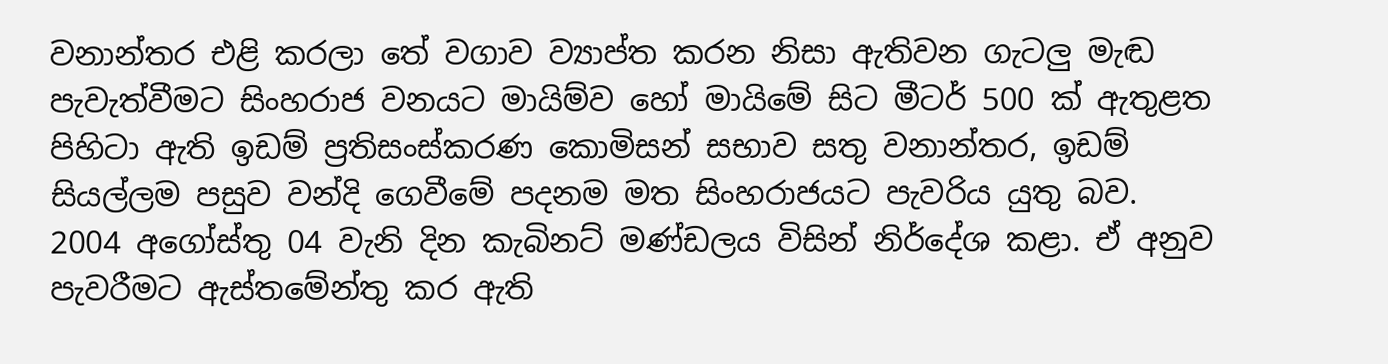වනාන්තර එළි කරලා තේ වගාව ව්‍යාප්ත කරන නිසා ඇතිවන ගැටලු මැඬ පැවැත්වීමට සිංහරාජ වනයට මායිම්ව හෝ මායිමේ සිට මීටර් 500 ක් ඇතුළත පිහිටා ඇති ඉඩම් ප්‍රතිසංස්කරණ කොමිසන් සභාව සතු වනාන්තර, ඉඩම් සියල්ලම පසුව වන්දි ගෙවීමේ පදනම මත සිංහරාජයට පැවරිය යුතු බව. 2004 අගෝස්තු 04 වැනි දින කැබිනට් මණ්ඩලය විසින් නිර්දේශ කළා. ඒ අනුව පැවරීමට ඇස්තමේන්තු කර ඇති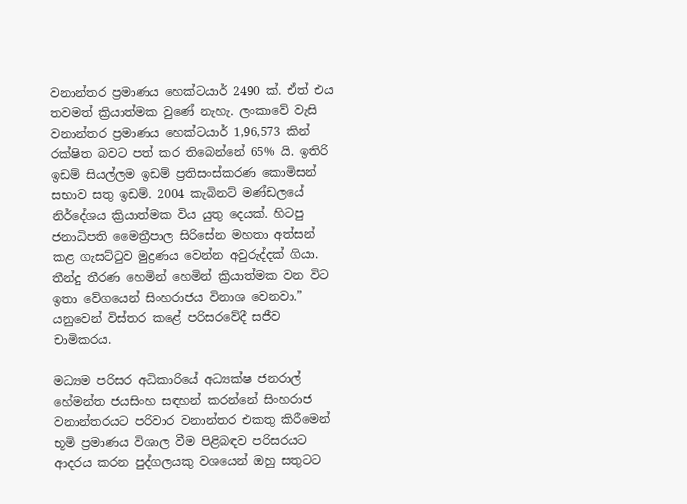වනාන්තර ප්‍රමාණය හෙක්ටයාර් 2490 ක්. ඒත් එය තවමත් ක්‍රියාත්මක වුණේ නැහැ. ලංකාවේ වැසි වනාන්තර ප්‍රමාණය හෙක්ටයාර් 1,96,573 කින් රක්ෂිත බවට පත් කර තිබෙන්නේ 65% යි. ඉතිරි ඉඩම් සියල්ලම ඉඩම් ප්‍රතිසංස්කරණ කොමිසන් සභාව සතු ඉඩම්. 2004 කැබිනට් මණ්ඩලයේ නිර්දේශය ක්‍රියාත්මක විය යුතු දෙයක්. හිටපු ජනාධිපති මෛත්‍රීපාල සිරිසේන මහතා අත්සන් කළ ගැසට්ටුව මුද්‍රණය වෙන්න අවුරුද්දක් ගියා. තීන්දු තීරණ හෙමින් හෙමින් ක්‍රියාත්මක වන විට ඉතා වේගයෙන් සිංහරාජය විනාශ වෙනවා.” යනුවෙන් විස්තර කළේ පරිසරවේදී සජීව චාමිකරය.

මධ්‍යම පරිසර අධිකාරියේ අධ්‍යක්ෂ ජනරාල් හේමන්ත ජයසිංහ සඳහන් කරන්නේ සිංහරාජ වනාන්තරයට පරිවාර වනාන්තර එකතු කිරීමෙන් භූමි ප්‍රමාණය විශාල වීම පිළිබඳව පරිසරයට ආදරය කරන පුද්ගලයකු වශයෙන් ඔහු සතුටට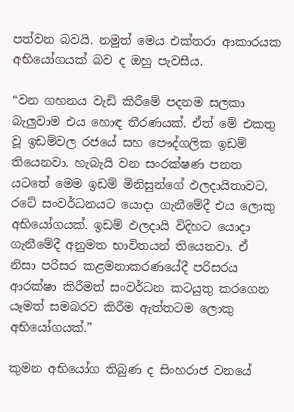පත්වන බවයි. නමුත් මෙය එක්තරා ආකාරයක අභියෝගයක් බව ද ඔහු පැවසීය.

“වන ගහනය වැඩි කිරීමේ පදනම සලකා බැලුවාම එය හොඳ තීරණයක්. ඒත් මේ එකතු වූ ඉඩම්වල රජයේ සහ පෞද්ගලික ඉඩම් තියෙනවා. හැබැයි වන සංරක්ෂණ පනත යටතේ මෙම ඉඩම් මිනිසුන්ගේ ඵලදායිතාවට, රටේ සංවර්ධනයට යොදා ගැනීමේදී එය ලොකු අභියෝගයක්. ඉඩම් ඵලදායි විදිහට යොදා ගැනීමේදී අනුමත භාවිතයන් තියෙනවා. ඒ නිසා පරිසර කළමනාකරණයේදී පරිසරය ආරක්ෂා කිරීමත් සංවර්ධන කටයුතු කරගෙන යෑමත් සමබරව කිරීම ඇත්තටම ලොකු අභියෝගයක්.”

කුමන අභියෝග තිබුණ ද සිංහරාජ වනයේ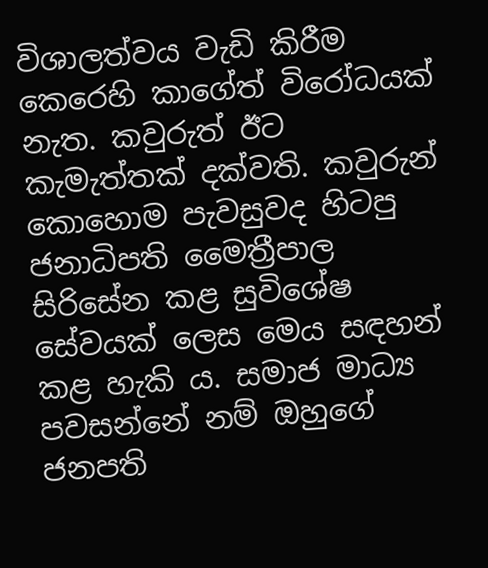විශාලත්වය වැඩි කිරීම කෙරෙහි කාගේත් විරෝධයක් නැත. කවුරුත් ඊට කැමැත්තක් දක්වති. කවුරුන් කොහොම පැවසුවද හිටපු ජනාධිපති මෛත්‍රීපාල සිරිසේන කළ සුවිශේෂ සේවයක් ලෙස මෙය සඳහන් කළ හැකි ය. සමාජ මාධ්‍ය පවසන්නේ නම් ඔහුගේ ජනපති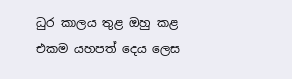ධුර කාලය තුළ ඔහු කළ එකම යහපත් දෙය ලෙස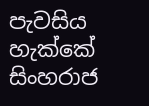පැවසිය හැක්කේ සිංහරාජ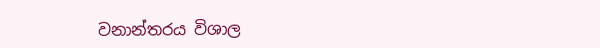වනාන්තරය විශාල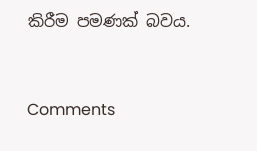කිරීම පමණක් බවය.



Comments